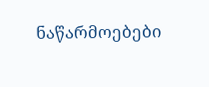ნაწარმოებები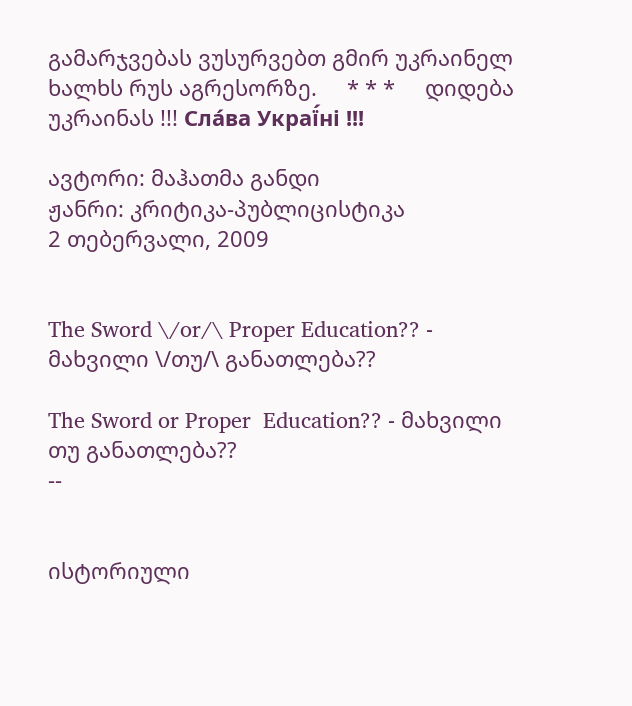გამარჯვებას ვუსურვებთ გმირ უკრაინელ ხალხს რუს აგრესორზე.     * * *     დიდება უკრაინას !!! Сла́ва Украї́ні !!!

ავტორი: მაჰათმა განდი
ჟანრი: კრიტიკა-პუბლიცისტიკა
2 თებერვალი, 2009


The Sword \/or/\ Proper Education?? - მახვილი \/თუ/\ განათლება??

The Sword or Proper  Education?? - მახვილი თუ განათლება??
--


ისტორიული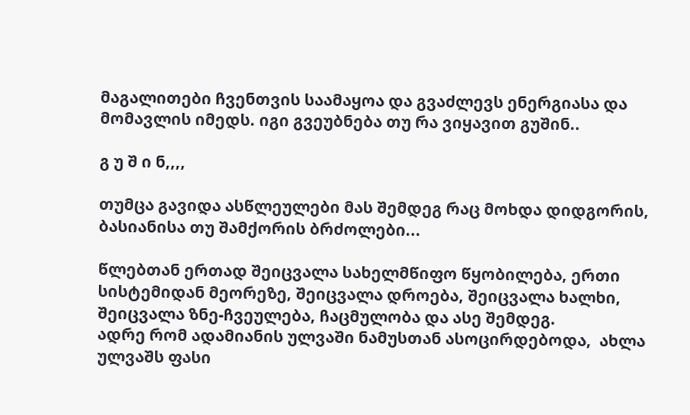მაგალითები ჩვენთვის საამაყოა და გვაძლევს ენერგიასა და მომავლის იმედს. იგი გვეუბნება თუ რა ვიყავით გუშინ..

გ უ შ ი ნ,,,,

თუმცა გავიდა ასწლეულები მას შემდეგ რაც მოხდა დიდგორის, ბასიანისა თუ შამქორის ბრძოლები...

წლებთან ერთად შეიცვალა სახელმწიფო წყობილება, ერთი სისტემიდან მეორეზე, შეიცვალა დროება, შეიცვალა ხალხი, შეიცვალა ზნე-ჩვეულება, ჩაცმულობა და ასე შემდეგ.
ადრე რომ ადამიანის ულვაში ნამუსთან ასოცირდებოდა,  ახლა ულვაშს ფასი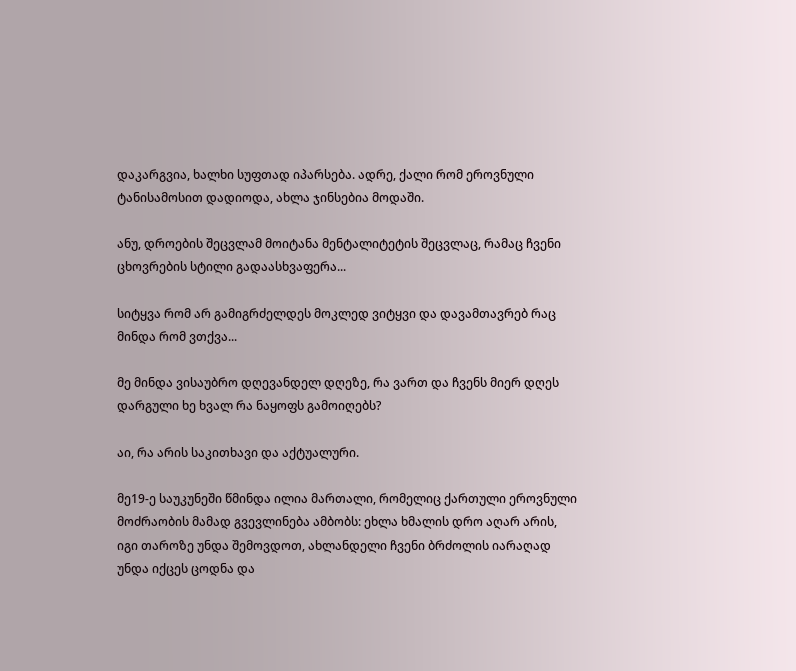დაკარგვია, ხალხი სუფთად იპარსება. ადრე, ქალი რომ ეროვნული ტანისამოსით დადიოდა, ახლა ჯინსებია მოდაში.

ანუ, დროების შეცვლამ მოიტანა მენტალიტეტის შეცვლაც, რამაც ჩვენი ცხოვრების სტილი გადაასხვაფერა...

სიტყვა რომ არ გამიგრძელდეს მოკლედ ვიტყვი და დავამთავრებ რაც მინდა რომ ვთქვა...

მე მინდა ვისაუბრო დღევანდელ დღეზე, რა ვართ და ჩვენს მიერ დღეს დარგული ხე ხვალ რა ნაყოფს გამოიღებს?

აი, რა არის საკითხავი და აქტუალური.

მე19-ე საუკუნეში წმინდა ილია მართალი, რომელიც ქართული ეროვნული მოძრაობის მამად გვევლინება ამბობს: ეხლა ხმალის დრო აღარ არის, იგი თაროზე უნდა შემოვდოთ, ახლანდელი ჩვენი ბრძოლის იარაღად  უნდა იქცეს ცოდნა და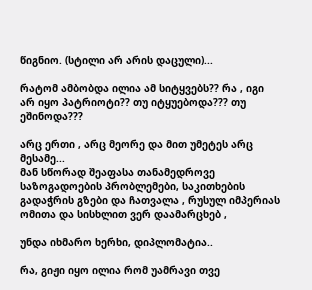წიგნიო. (სტილი არ არის დაცული)...

რატომ ამბობდა ილია ამ სიტყვებს?? რა , იგი  არ იყო პატრიოტი?? თუ იტყუებოდა??? თუ ეშინოდა???

არც ერთი , არც მეორე და მით უმეტეს არც მესამე...
მან სწორად შეაფასა თანამედროვე საზოგადოების პრობლემები, საკითხების გადაჭრის გზები და ჩათვალა , რუსულ იმპერიას ომითა და სისხლით ვერ დაამარცხებ ,

უნდა იხმარო ხერხი, დიპლომატია..

რა, გიჟი იყო ილია რომ უამრავი თვე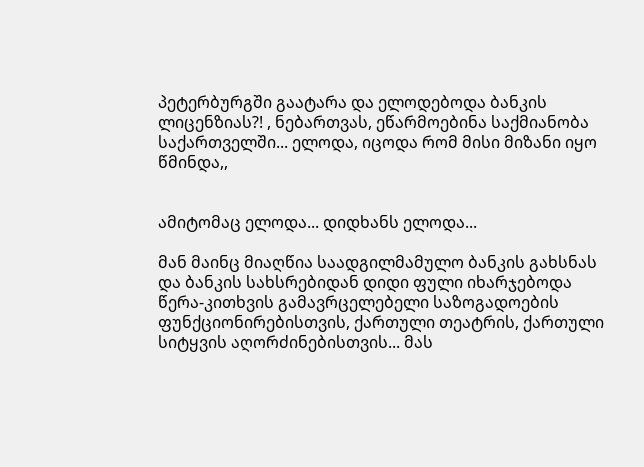პეტერბურგში გაატარა და ელოდებოდა ბანკის ლიცენზიას?! , ნებართვას, ეწარმოებინა საქმიანობა საქართველში... ელოდა, იცოდა რომ მისი მიზანი იყო წმინდა,,


ამიტომაც ელოდა... დიდხანს ელოდა...

მან მაინც მიაღწია საადგილმამულო ბანკის გახსნას და ბანკის სახსრებიდან დიდი ფული იხარჯებოდა წერა-კითხვის გამავრცელებელი საზოგადოების ფუნქციონირებისთვის, ქართული თეატრის, ქართული სიტყვის აღორძინებისთვის... მას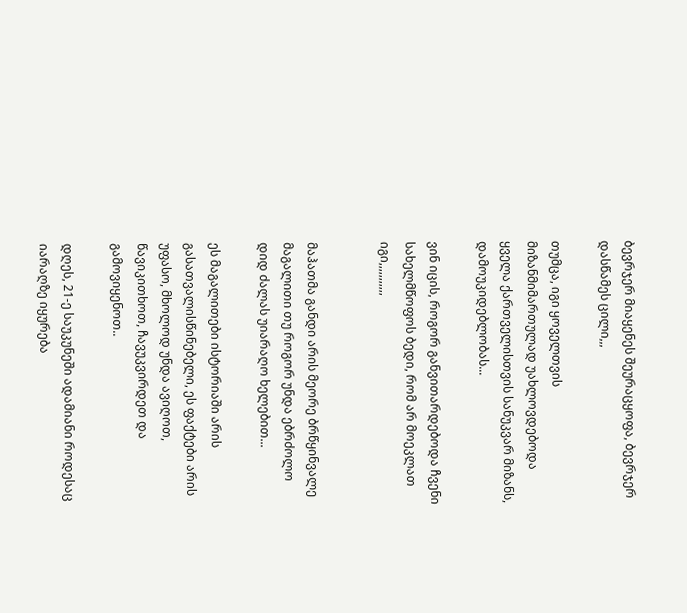ბევრჯერ მიაყენეს შეურაცყოფა, ბევრჯერ დასწამეს ცილი,,,

თუმცა, იგი ყოველთვის მიზანმიმართულად უახლოვდებოდა ყველა ქართველისთვის სანუკვარ მიზანს, დამოუკიდებლობას...

ვინ იცის, როგორ განვითარდებოდა ჩვენი სახელმწოფოს ბედი, რომ არ მოეკლათ იგი,,,,,,,,,,,


მაჰათმა განდი არის მეორე ბრწყინვალე მაგალითი თუ როგორ უნდა ებრძოლო დიდ ძალას უიარაღო ხელებით...

ეს მაგალითები ისტორიაში არის გასათვალისწინებელი, ეს ფაქტები არის უფასო, მხოლოდ უნდა ავიღოთ, წავიკითხოთ, ჩავუკვირდეთ და გამოვიყენოთ..

დღეს, 21-ე საუკუნეში ადამიანი როდესაც იარაღზე იყურება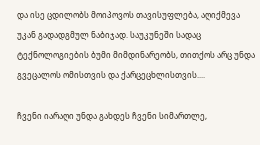და ისე ცდილობს მოიპოვოს თავისუფლება, აღიქმევა უკან გადადგმულ ნაბიჯად. საუკუნეში სადაც ტექნოლოგიების ბუმი მიმდინარეობს, თითქოს არც უნდა გვეცალოს ომისთვის და ქარცეცხლისთვის....

ჩვენი იარაღი უნდა გახდეს ჩვენი სიმართლე,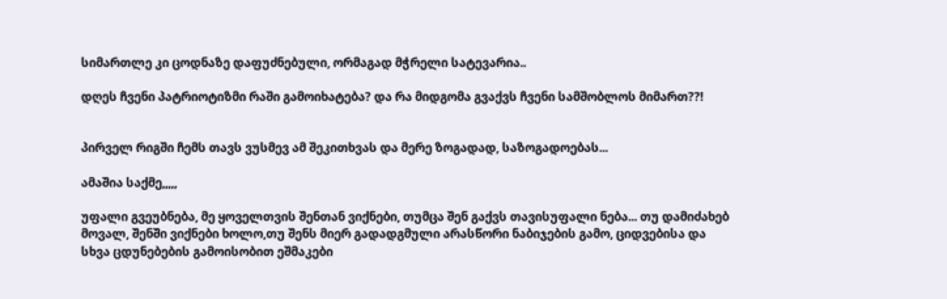სიმართლე კი ცოდნაზე დაფუძნებული, ორმაგად მჭრელი სატევარია..

დღეს ჩვენი პატრიოტიზმი რაში გამოიხატება? და რა მიდგომა გვაქვს ჩვენი სამშობლოს მიმართ??!


პირველ რიგში ჩემს თავს ვუსმევ ამ შეკითხვას და მერე ზოგადად, საზოგადოებას...

ამაშია საქმე,,,,,

უფალი გვეუბნება, მე ყოველთვის შენთან ვიქნები, თუმცა შენ გაქვს თავისუფალი ნება... თუ დამიძახებ მოვალ, შენში ვიქნები ხოლო,თუ შენს მიერ გადადგმული არასწორი ნაბიჯების გამო, ციდვებისა და სხვა ცდუნებების გამოისობით ეშმაკები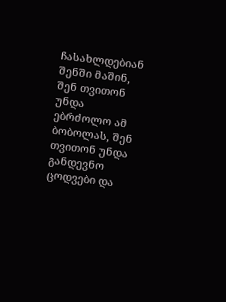ჩასახლდებიან შენში მაშინ, შენ თვითონ უნდა ებრძოლო ამ ბობოლას, შენ თვითონ უნდა განდევნო ცოდვები და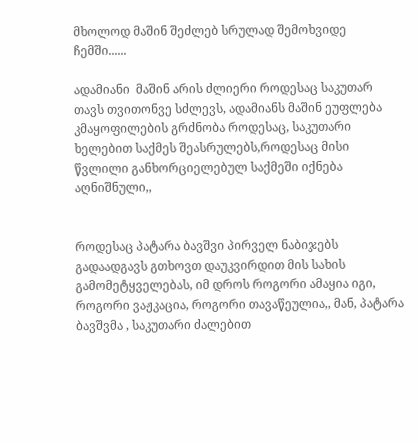მხოლოდ მაშინ შეძლებ სრულად შემოხვიდე ჩემში......

ადამიანი  მაშინ არის ძლიერი როდესაც საკუთარ თავს თვითონვე სძლევს, ადამიანს მაშინ ეუფლება კმაყოფილების გრძნობა როდესაც, საკუთარი ხელებით საქმეს შეასრულებს,როდესაც მისი წვლილი განხორციელებულ საქმეში იქნება აღნიშნული,,


როდესაც პატარა ბავშვი პირველ ნაბიჯებს გადაადგავს გთხოვთ დაუკვირდით მის სახის გამომეტყველებას, იმ დროს როგორი ამაყია იგი,  როგორი ვაჟკაცია, როგორი თავაწეულია,, მან, პატარა ბავშვმა , საკუთარი ძალებით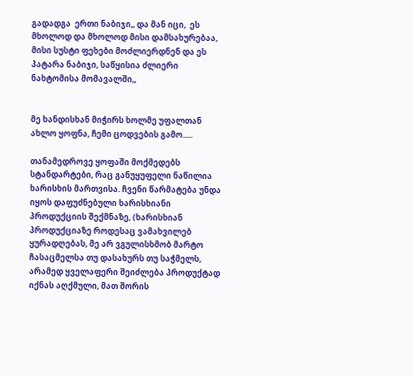გადადგა  ერთი ნაბიჯი,, და მან იცი,  ეს მხოლოდ და მხოლოდ მისი დამსახურებაა, მისი სუსტი ფეხები მოძლიერდნენ და ეს პატარა ნაბიჯი, საწყისია ძლიერი ნახტომისა მომავალში,,


მე ხანდისხან მიჭირს ხოლმე უფალთან ახლო ყოფნა, ჩემი ცოდვების გამო.....

თანამედროვე ყოფაში მოქმედებს სტანდარტები, რაც განუყუფელი ნაწილია ხარისხის მართვისა. ჩვენი წარმატება უნდა იყოს დაფუძნებული ხარისხიანი პროდუქციის შექმნაზე, (ხარისხიან პროდუქციაზე როდესაც ვამახვილებ ყურადღებას, მე არ ვგულისხმობ მარტო ჩასაცმელსა თუ დასახურს თუ საჭმელს, არამედ ყველაფერი შეიძლება პროდუქტად იქნას აღქმული, მათ შორის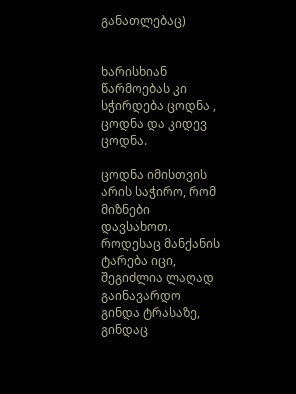განათლებაც)


ხარისხიან წარმოებას კი სჭირდება ცოდნა , ცოდნა და კიდევ ცოდნა.

ცოდნა იმისთვის არის საჭირო, რომ მიზნები დავსახოთ. როდესაც მანქანის ტარება იცი, შეგიძლია ლაღად გაინავარდო გინდა ტრასაზე, გინდაც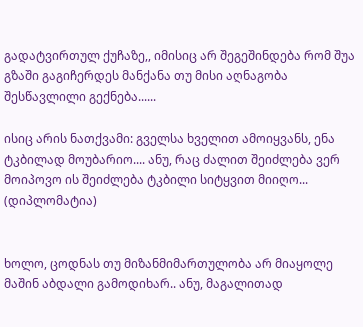გადატვირთულ ქუჩაზე,, იმისიც არ შეგეშინდება რომ შუა გზაში გაგიჩერდეს მანქანა თუ მისი აღნაგობა შესწავლილი გექნება......

ისიც არის ნათქვამი: გველსა ხველით ამოიყვანს, ენა ტკბილად მოუბარიო.... ანუ, რაც ძალით შეიძლება ვერ მოიპოვო ის შეიძლება ტკბილი სიტყვით მიიღო...  (დიპლომატია)


ხოლო, ცოდნას თუ მიზანმიმართულობა არ მიაყოლე მაშინ აბდალი გამოდიხარ.. ანუ, მაგალითად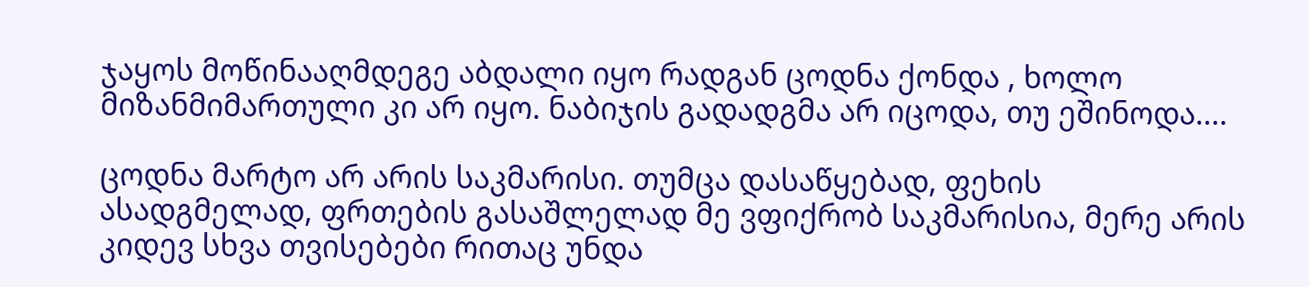ჯაყოს მოწინააღმდეგე აბდალი იყო რადგან ცოდნა ქონდა , ხოლო მიზანმიმართული კი არ იყო. ნაბიჯის გადადგმა არ იცოდა, თუ ეშინოდა....

ცოდნა მარტო არ არის საკმარისი. თუმცა დასაწყებად, ფეხის ასადგმელად, ფრთების გასაშლელად მე ვფიქრობ საკმარისია, მერე არის კიდევ სხვა თვისებები რითაც უნდა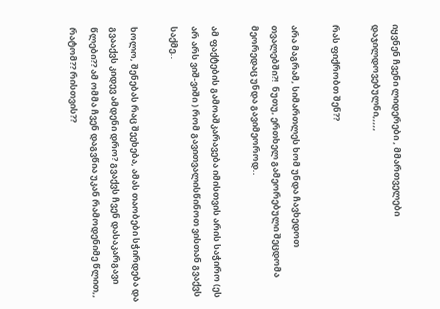იყვნენ ჩვენი ლიდერები , მმართველები დაჯილდოვებულნი,,,,,

რას ფიქრობთ შენ??

არა მაგრამ, სიმართლეს ხომ უნდა ჩავხედოთ თვალებში?!  ნუთუ, ერთხელ გამეორებული შეცდომა მეორედაც უნდა გავიმეოროდ..

ამ ფაქტების გამოაშკარავება იმისთვის არის საჭირო (ეს არ არს ვიშ-ვიში ) რომ გავითვალისწინოთ ვისთან გვაქვს საქმე..

ხოლო, შენებას რაც შეეხება, ამას თაობები სჭირდება და გვააქვს კიდევ ამდენი დრო? გვაქვს ჩვენ დასაკარგავი წლები?? ამ ომმა ჩვენ დაგვწია უკან რამოდენიმე წლით,, რატომ?? რისთვის??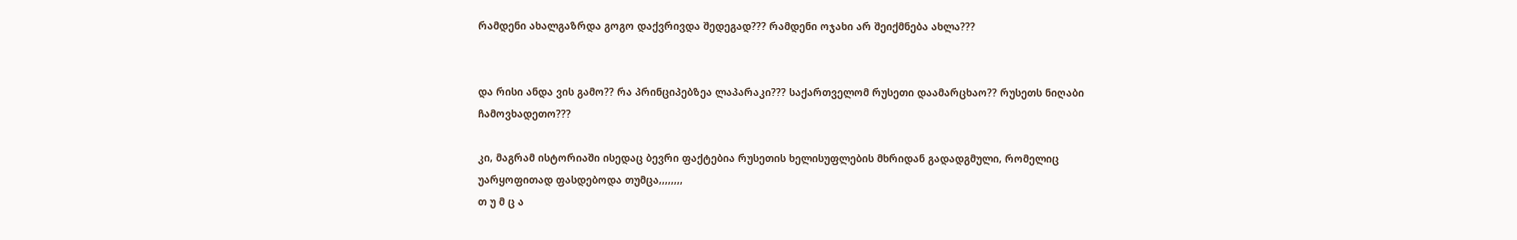რამდენი ახალგაზრდა გოგო დაქვრივდა შედეგად??? რამდენი ოჯახი არ შეიქმნება ახლა???


და რისი ანდა ვის გამო?? რა პრინციპებზეა ლაპარაკი??? საქართველომ რუსეთი დაამარცხაო?? რუსეთს ნიღაბი ჩამოვხადეთო???

კი, მაგრამ ისტორიაში ისედაც ბევრი ფაქტებია რუსეთის ხელისუფლების მხრიდან გადადგმული, რომელიც უარყოფითად ფასდებოდა თუმცა,,,,,,,,
თ უ მ ც ა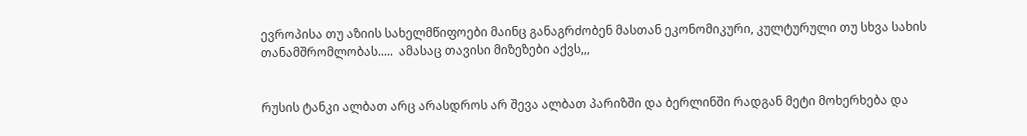ევროპისა თუ აზიის სახელმწიფოები მაინც განაგრძობენ მასთან ეკონომიკური, კულტურული თუ სხვა სახის თანამშრომლობას.....  ამასაც თავისი მიზეზები აქვს,,,


რუსის ტანკი ალბათ არც არასდროს არ შევა ალბათ პარიზში და ბერლინში რადგან მეტი მოხერხება და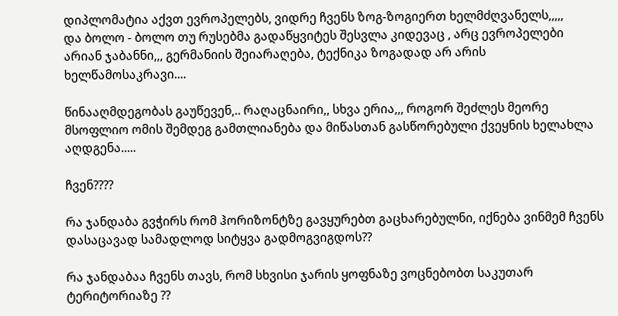დიპლომატია აქვთ ევროპელებს, ვიდრე ჩვენს ზოგ-ზოგიერთ ხელმძღვანელს,,,,,
და ბოლო - ბოლო თუ რუსებმა გადაწყვიტეს შესვლა კიდევაც , არც ევროპელები არიან ჯაბანნი,,, გერმანიის შეიარაღება, ტექნიკა ზოგადად არ არის ხელწამოსაკრავი....

წინააღმდეგობას გაუწევენ,.. რაღაცნაირი,, სხვა ერია,,, როგორ შეძლეს მეორე მსოფლიო ომის შემდეგ გამთლიანება და მიწასთან გასწორებული ქვეყნის ხელახლა აღდგენა.....

ჩვენ????

რა ჯანდაბა გვჭირს რომ ჰორიზონტზე გავყურებთ გაცხარებულნი, იქნება ვინმემ ჩვენს დასაცავად სამადლოდ სიტყვა გადმოგვიგდოს??

რა ჯანდაბაა ჩვენს თავს, რომ სხვისი ჯარის ყოფნაზე ვოცნებობთ საკუთარ ტერიტორიაზე ??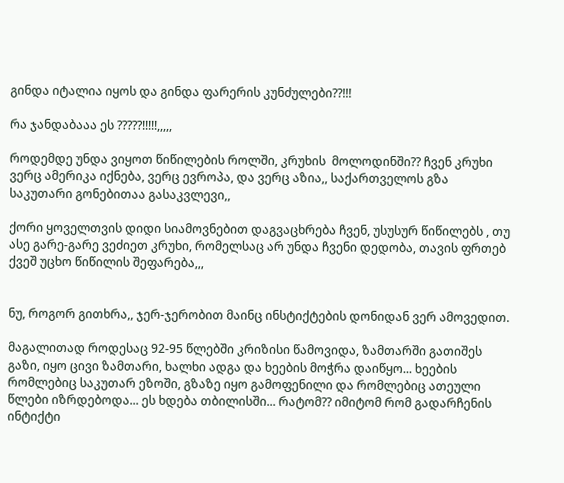გინდა იტალია იყოს და გინდა ფარერის კუნძულები??!!!

რა ჯანდაბააა ეს ?????!!!!!,,,,,

როდემდე უნდა ვიყოთ წიწილების როლში, კრუხის  მოლოდინში?? ჩვენ კრუხი ვერც ამერიკა იქნება, ვერც ევროპა, და ვერც აზია,, საქართველოს გზა საკუთარი გონებითაა გასაკვლევი,,

ქორი ყოველთვის დიდი სიამოვნებით დაგვაცხრება ჩვენ, უსუსურ წიწილებს , თუ ასე გარე-გარე ვეძიეთ კრუხი, რომელსაც არ უნდა ჩვენი დედობა, თავის ფრთებ ქვეშ უცხო წიწილის შეფარება,,,


ნუ, როგორ გითხრა,, ჯერ-ჯერობით მაინც ინსტიქტების დონიდან ვერ ამოვედით.

მაგალითად როდესაც 92-95 წლებში კრიზისი წამოვიდა, ზამთარში გათიშეს გაზი, იყო ცივი ზამთარი, ხალხი ადგა და ხეების მოჭრა დაიწყო... ხეების რომლებიც საკუთარ ეზოში, გზაზე იყო გამოფენილი და რომლებიც ათეული წლები იზრდებოდა... ეს ხდება თბილისში... რატომ?? იმიტომ რომ გადარჩენის ინტიქტი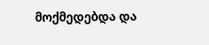მოქმედებდა და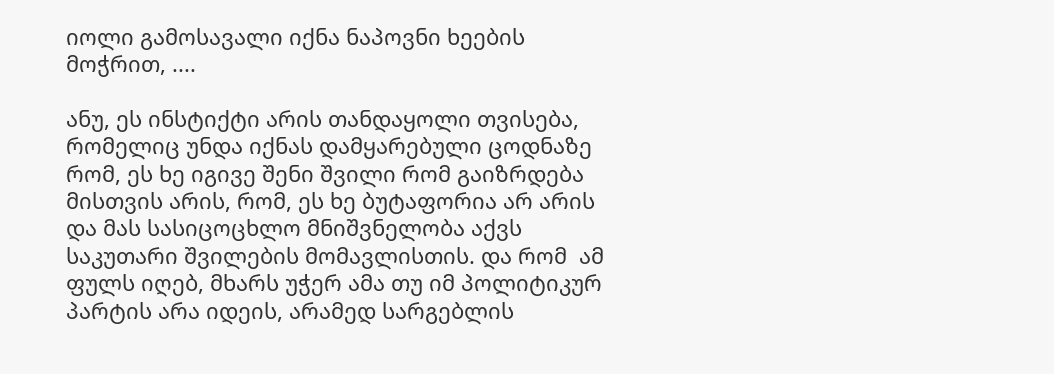იოლი გამოსავალი იქნა ნაპოვნი ხეების მოჭრით, ....

ანუ, ეს ინსტიქტი არის თანდაყოლი თვისება,  რომელიც უნდა იქნას დამყარებული ცოდნაზე რომ, ეს ხე იგივე შენი შვილი რომ გაიზრდება მისთვის არის, რომ, ეს ხე ბუტაფორია არ არის და მას სასიცოცხლო მნიშვნელობა აქვს საკუთარი შვილების მომავლისთის. და რომ  ამ ფულს იღებ, მხარს უჭერ ამა თუ იმ პოლიტიკურ პარტის არა იდეის, არამედ სარგებლის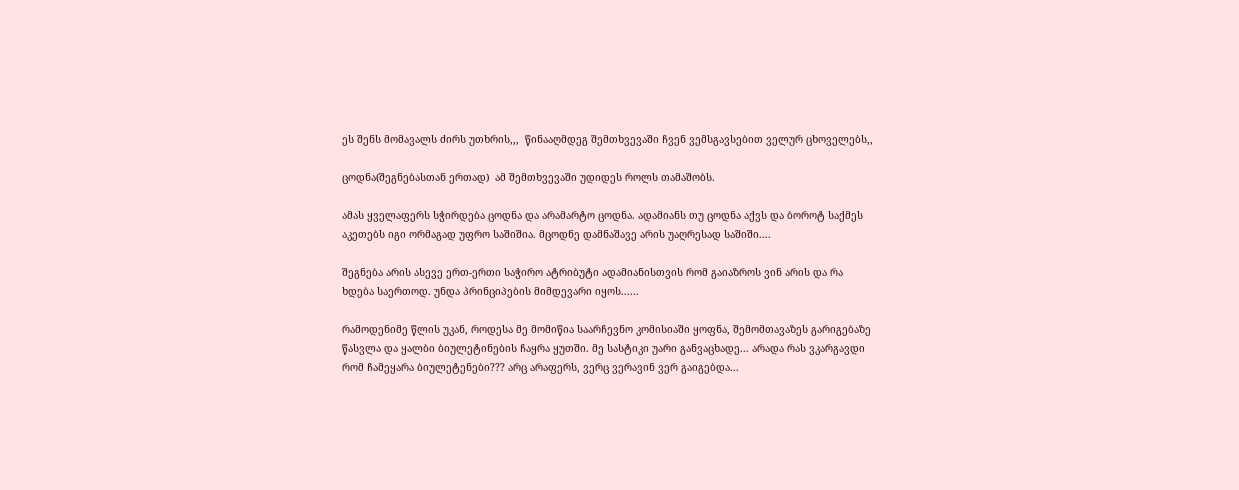ეს შენს მომავალს ძირს უთხრის,,,  წინააღმდეგ შემთხვევაში ჩვენ ვემსგავსებით ველურ ცხოველებს,,

ცოდნა(შეგნებასთან ერთად)  ამ შემთხვევაში უდიდეს როლს თამაშობს.

ამას ყველაფერს სჭირდება ცოდნა და არამარტო ცოდნა. ადამიანს თუ ცოდნა აქვს და ბოროტ საქმეს აკეთებს იგი ორმაგად უფრო საშიშია. მცოდნე დამნაშავე არის უაღრესად საშიში....

შეგნება არის ასევე ერთ-ერთი საჭირო ატრიბუტი ადამიანისთვის რომ გაიაზროს ვინ არის და რა ხდება საერთოდ. უნდა პრინციპების მიმდევარი იყოს......

რამოდენიმე წლის უკან, როდესა მე მომიწია საარჩევნო კომისიაში ყოფნა, შემომთავაზეს გარიგებაზე წასვლა და ყალბი ბიულეტინების ჩაყრა ყუთში. მე სასტიკი უარი განვაცხადე... არადა რას ვკარგავდი რომ ჩამეყარა ბიულეტენები??? არც არაფერს, ვერც ვერავინ ვერ გაიგებდა...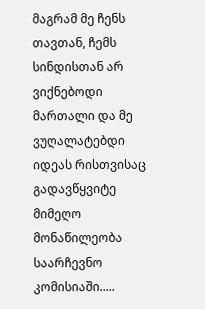მაგრამ მე ჩენს თავთან, ჩემს სინდისთან არ ვიქნებოდი მართალი და მე ვუღალატებდი იდეას რისთვისაც გადავწყვიტე მიმეღო მონაწილეობა საარჩევნო კომისიაში.....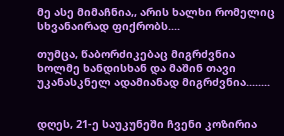მე ასე მიმაჩნია,, არის ხალხი რომელიც სხვანაირად ფიქრობს....

თუმცა, წაბორძიკებაც მიგრძვნია ხოლმე ხანდისხან და მაშინ თავი უკანასკნელ ადამიანად მიგრძვნია........


დღეს, 21-ე საუკუნეში ჩვენი კოზირია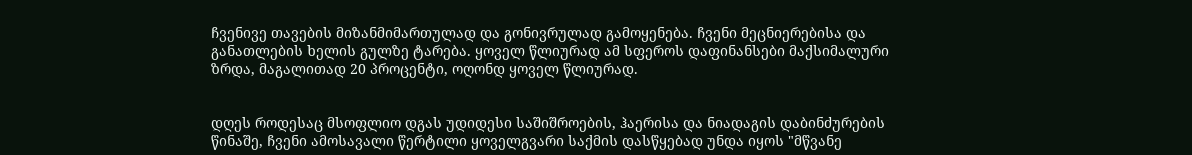ჩვენივე თავების მიზანმიმართულად და გონივრულად გამოყენება. ჩვენი მეცნიერებისა და განათლების ხელის გულზე ტარება. ყოველ წლიურად ამ სფეროს დაფინანსები მაქსიმალური ზრდა, მაგალითად 20 პროცენტი, ოღონდ ყოველ წლიურად.


დღეს როდესაც მსოფლიო დგას უდიდესი საშიშროების, ჰაერისა და ნიადაგის დაბინძურების წინაშე, ჩვენი ამოსავალი წერტილი ყოველგვარი საქმის დასწყებად უნდა იყოს "მწვანე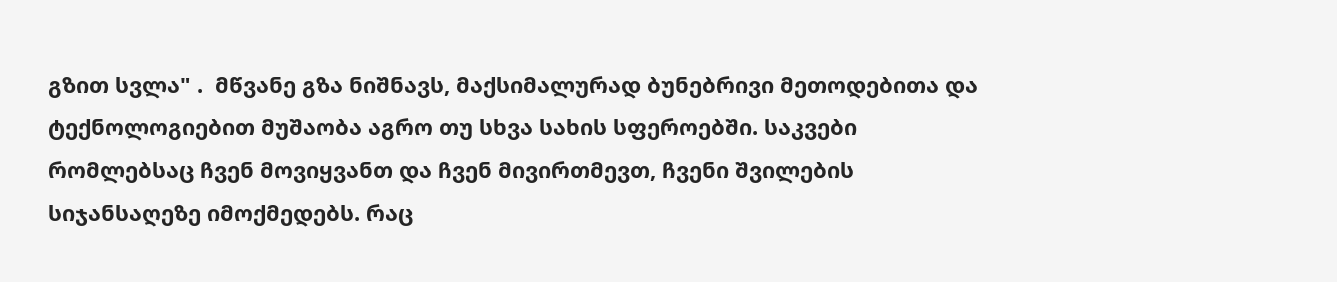გზით სვლა" .  მწვანე გზა ნიშნავს, მაქსიმალურად ბუნებრივი მეთოდებითა და ტექნოლოგიებით მუშაობა აგრო თუ სხვა სახის სფეროებში. საკვები რომლებსაც ჩვენ მოვიყვანთ და ჩვენ მივირთმევთ, ჩვენი შვილების სიჯანსაღეზე იმოქმედებს. რაც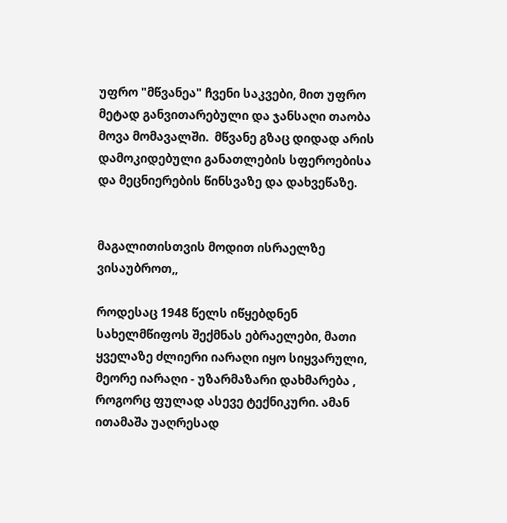უფრო "მწვანეა" ჩვენი საკვები, მით უფრო მეტად განვითარებული და ჯანსაღი თაობა მოვა მომავალში.  მწვანე გზაც დიდად არის დამოკიდებული განათლების სფეროებისა და მეცნიერების წინსვაზე და დახვეწაზე.


მაგალითისთვის მოდით ისრაელზე ვისაუბროთ,,

როდესაც 1948 წელს იწყებდნენ სახელმწიფოს შექმნას ებრაელები, მათი ყველაზე ძლიერი იარაღი იყო სიყვარული, მეორე იარაღი - უზარმაზარი დახმარება , როგორც ფულად ასევე ტექნიკური. ამან ითამაშა უაღრესად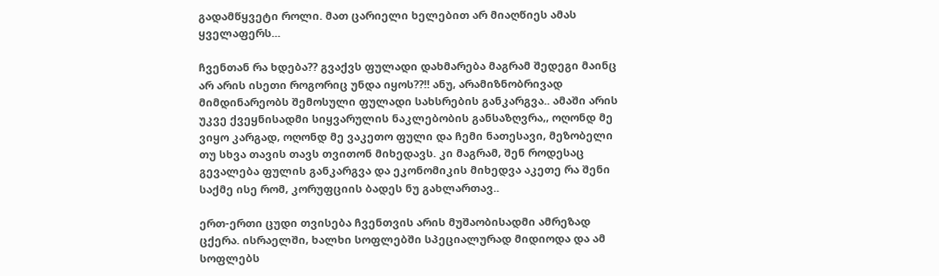გადამწყვეტი როლი. მათ ცარიელი ხელებით არ მიაღწიეს ამას ყველაფერს...

ჩვენთან რა ხდება?? გვაქვს ფულადი დახმარება მაგრამ შედეგი მაინც არ არის ისეთი როგორიც უნდა იყოს??!! ანუ, არამიზნობრივად მიმდინარეობს შემოსული ფულადი სახსრების განკარგვა.. ამაში არის უკვე ქვეყნისადმი სიყვარულის ნაკლებობის განსაზღვრა,, ოღონდ მე ვიყო კარგად, ოღონდ მე ვაკეთო ფული და ჩემი ნათესავი, მეზობელი თუ სხვა თავის თავს თვითონ მიხედავს. კი მაგრამ, შენ როდესაც გევალება ფულის განკარგვა და ეკონომიკის მიხედვა აკეთე რა შენი საქმე ისე რომ, კორუფციის ბადეს ნუ გახლართავ..

ერთ-ერთი ცუდი თვისება ჩვენთვის არის მუშაობისადმი ამრეზად ცქერა. ისრაელში, ხალხი სოფლებში სპეციალურად მიდიოდა და ამ სოფლებს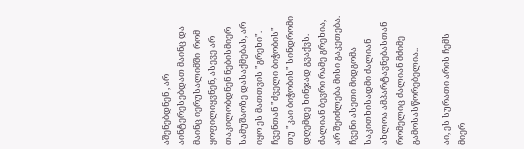აშენებდნენ , არ აინტერესებდათ მაინც და მაინც იერუსალიმში  რომ ყოფილიყვნენ, ასევე არ თაკილობდნენ ნებისმიერ სამუშაოზე დასაქმებას, არ იყო ეს მათთვის "გრეხი". ჩვენთან "ძველი ბიჭობის" თუ "კაი ბიჭობის" სინდრომი დღემდე ხინჯად გვაქვს. ძალიან ბევრი რამე გრეხია, არ შეიძლება მისი გაკეთება. ჩვენი ასეთი მიდგომა საკითხისადმი ძალიან ახლოა ამპარტავნებასთან რომელიც ძალიან მძიმე გამოსასწორებელია..

აი, ეს სურათი არის ჩემს მიერ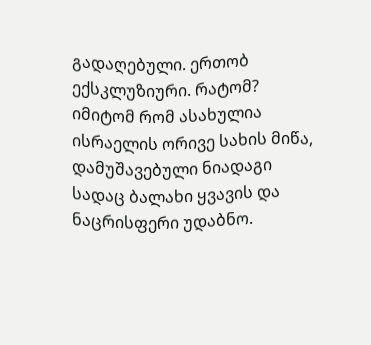გადაღებული. ერთობ ექსკლუზიური. რატომ? იმიტომ რომ ასახულია ისრაელის ორივე სახის მიწა, დამუშავებული ნიადაგი სადაც ბალახი ყვავის და ნაცრისფერი უდაბნო.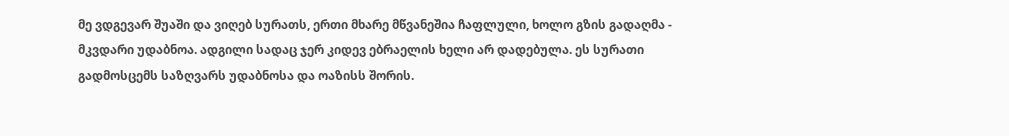მე ვდგევარ შუაში და ვიღებ სურათს, ერთი მხარე მწვანეშია ჩაფლული, ხოლო გზის გადაღმა - მკვდარი უდაბნოა. ადგილი სადაც ჯერ კიდევ ებრაელის ხელი არ დადებულა. ეს სურათი გადმოსცემს საზღვარს უდაბნოსა და ოაზისს შორის.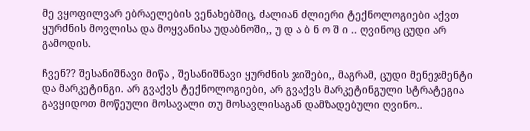მე ვყოფილვარ ებრაელების ვენახებშიც, ძალიან ძლიერი ტექნოლოგიები აქვთ ყურძნის მოვლისა და მოყვანისა უდაბნოში,, უ დ ა ბ ნ ო შ ი .. ღვინოც ცუდი არ გამოდის.

ჩვენ?? შესანიშნავი მიწა , შესანიშნავი ყურძნის ჯიშები,, მაგრამ, ცუდი მენეჯმენტი და მარკეტინგი. არ გვაქვს ტექნოლოგიები, არ გვაქვს მარკეტინგული სტრატეგია გავყიდოთ მოწეული მოსავალი თუ მოსავლისაგან დამზადებული ღვინო..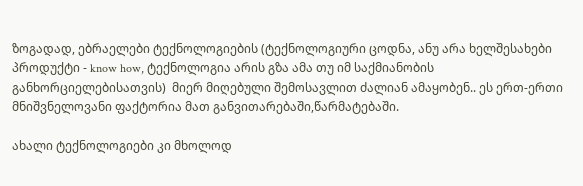ზოგადად, ებრაელები ტექნოლოგიების (ტექნოლოგიური ცოდნა, ანუ არა ხელშესახები პროდუქტი - know how, ტექნოლოგია არის გზა ამა თუ იმ საქმიანობის განხორციელებისათვის)  მიერ მიღებული შემოსავლით ძალიან ამაყობენ.. ეს ერთ-ერთი მნიშვნელოვანი ფაქტორია მათ განვითარებაში,წარმატებაში.

ახალი ტექნოლოგიები კი მხოლოდ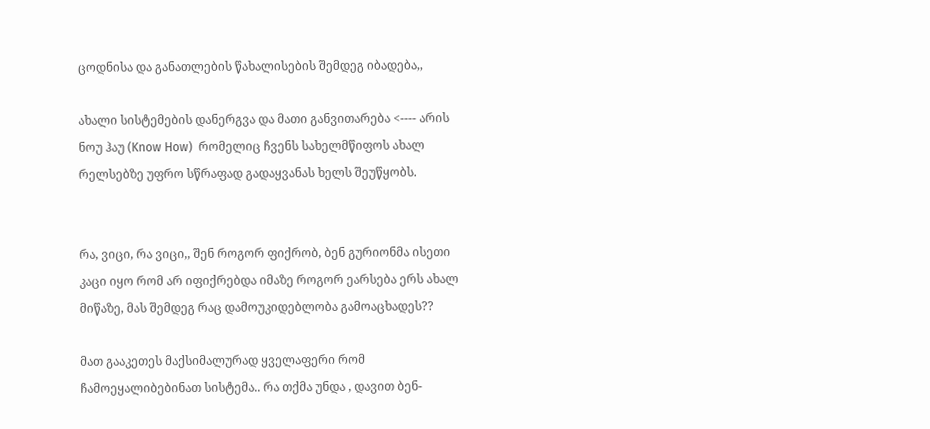ცოდნისა და განათლების წახალისების შემდეგ იბადება,,

ახალი სისტემების დანერგვა და მათი განვითარება <---- არის ნოუ ჰაუ (Know How)  რომელიც ჩვენს სახელმწიფოს ახალ რელსებზე უფრო სწრაფად გადაყვანას ხელს შეუწყობს.


რა, ვიცი, რა ვიცი,, შენ როგორ ფიქრობ, ბენ გურიონმა ისეთი კაცი იყო რომ არ იფიქრებდა იმაზე როგორ ეარსება ერს ახალ მიწაზე, მას შემდეგ რაც დამოუკიდებლობა გამოაცხადეს??

მათ გააკეთეს მაქსიმალურად ყველაფერი რომ ჩამოეყალიბებინათ სისტემა.. რა თქმა უნდა , დავით ბენ-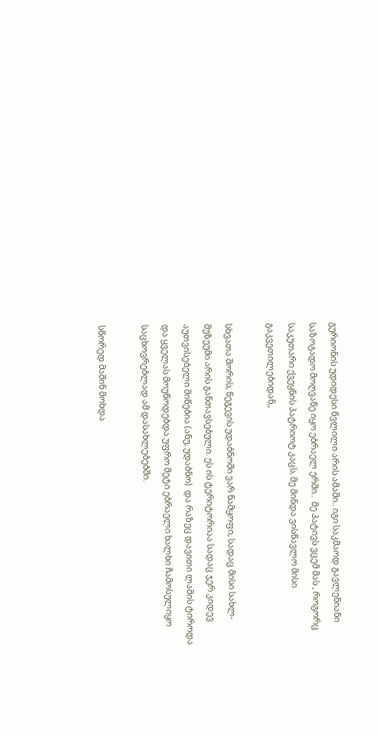გურიონის უდიდესი წვლილი არის ამაში.. იგი საკმაოდ გავლენიანი საზოგადო მოღვაწე იყო ებრაელ ერში..  მე პატივს ვცემ მას , როგორც საკუთარი ქვეყნის პატრიოტ კაცს, მე მინდა ვისწავლო მისი გაკვეთილებიდან,,

სხვათა შორის, ნეგევის უდაბნოში ვარ ნამყოფი, სადაც მისი სახლ-მუზეუმი არის განთავსებული. ეს ის ტერიტორიაა სადაც ჯერ კიდევ აუთვისებელი მიწებია (ანუ, უდაბნო)  და რაზეც დავითი ლამის ტიროდა და ყველას მოუწოდებდა უფრო მეტი ებრაელი ხალხი ჩამოსულიყო საცხოვრებლად ამ დასახლებებში.

სწორედ მაშინ მოხდა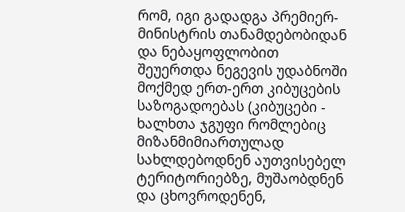რომ, იგი გადადგა პრემიერ-მინისტრის თანამდებობიდან და ნებაყოფლობით შეუერთდა ნეგევის უდაბნოში მოქმედ ერთ-ერთ კიბუცების საზოგადოებას (კიბუცები - ხალხთა ჯგუფი რომლებიც მიზანმიმიართულად სახლდებოდნენ აუთვისებელ ტერიტორიებზე, მუშაობდნენ და ცხოვროდენენ,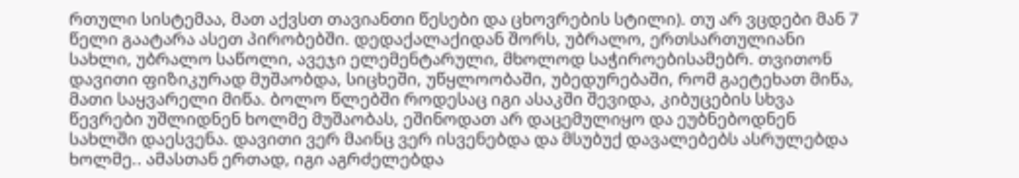რთული სისტემაა, მათ აქვსთ თავიანთი წესები და ცხოვრების სტილი). თუ არ ვცდები მან 7 წელი გაატარა ასეთ პირობებში. დედაქალაქიდან შორს, უბრალო, ერთსართულიანი სახლი, უბრალო საწოლი, ავეჯი ელემენტარული, მხოლოდ საჭიროებისამებრ. თვითონ დავითი ფიზიკურად მუშაობდა, სიცხეში, უწყლოობაში, უბედურებაში, რომ გაეტეხათ მიწა, მათი საყვარელი მიწა. ბოლო წლებში როდესაც იგი ასაკში შევიდა, კიბუცების სხვა წევრები უშლიდნენ ხოლმე მუშაობას, ეშინოდათ არ დაცემულიყო და ეუბნებოდნენ სახლში დაესვენა. დავითი ვერ მაინც ვერ ისვენებდა და მსუბუქ დავალებებს ასრულებდა ხოლმე.. ამასთან ერთად, იგი აგრძელებდა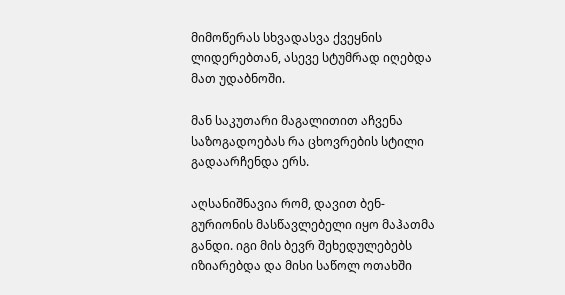მიმოწერას სხვადასვა ქვეყნის ლიდერებთან, ასევე სტუმრად იღებდა მათ უდაბნოში.

მან საკუთარი მაგალითით აჩვენა საზოგადოებას რა ცხოვრების სტილი გადაარჩენდა ერს.

აღსანიშნავია რომ, დავით ბენ-გურიონის მასწავლებელი იყო მაჰათმა განდი. იგი მის ბევრ შეხედულებებს იზიარებდა და მისი საწოლ ოთახში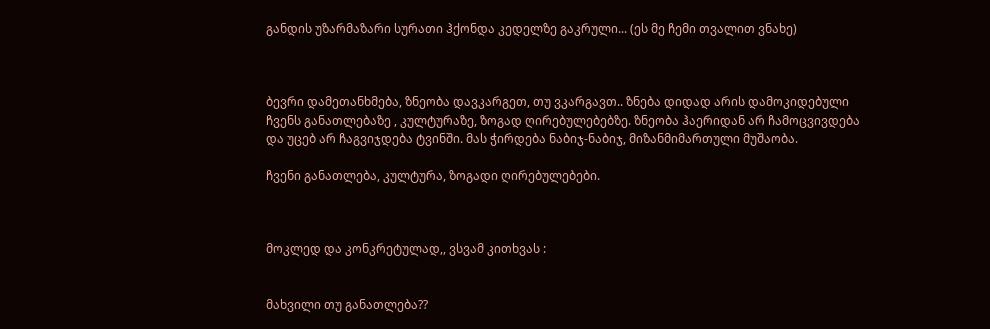განდის უზარმაზარი სურათი ჰქონდა კედელზე გაკრული... (ეს მე ჩემი თვალით ვნახე)



ბევრი დამეთანხმება, ზნეობა დავკარგეთ, თუ ვკარგავთ.. ზნება დიდად არის დამოკიდებული ჩვენს განათლებაზე , კულტურაზე, ზოგად ღირებულებებზე. ზნეობა ჰაერიდან არ ჩამოცვივდება და უცებ არ ჩაგვიჯდება ტვინში. მას ჭირდება ნაბიჯ-ნაბიჯ, მიზანმიმართული მუშაობა.

ჩვენი განათლება, კულტურა, ზოგადი ღირებულებები.



მოკლედ და კონკრეტულად,, ვსვამ კითხვას :


მახვილი თუ განათლება??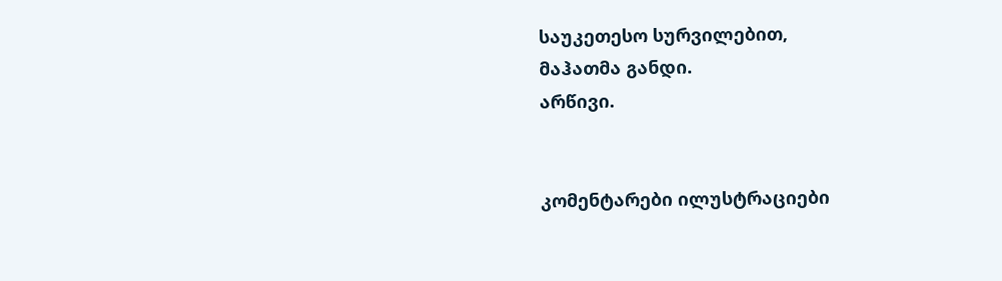საუკეთესო სურვილებით,
მაჰათმა განდი.
არწივი.


კომენტარები ილუსტრაციები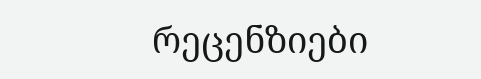რეცენზიები